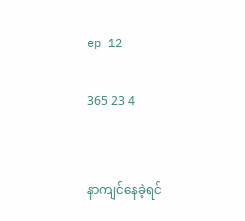ep 12

365 23 4


နာကျင်နေခဲ့ရင်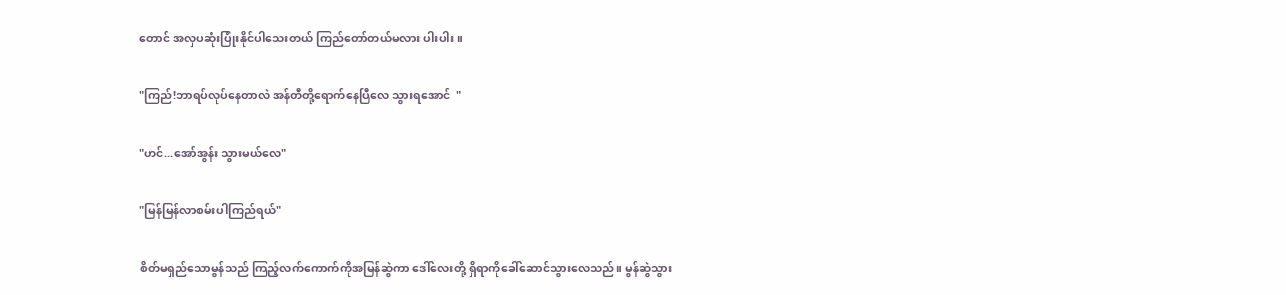တောင် အလှပဆုံးပြုံးနိုင်ပါသေးတယ် ကြည်တော်တယ်မလား ပါးပါး ။

"ကြည်!ဘာရပ်လုပ်နေတာလဲ အန်တီတို့ရောက်နေပြီလေ သွားရအောင်  "

"ဟင်...အော်အွန်း သွားမယ်လေ"

"မြန်မြန်လာစမ်းပါကြည်ရယ်"

စိတ်မရှည်သောမွန်သည် ကြည့်လက်ကောက်ကိုအမြန်ဆွဲကာ ဒေါ်လေးတို့ ရှိရာကိုခေါ်ဆောင်သွားလေသည်။ မွန်ဆွဲသွား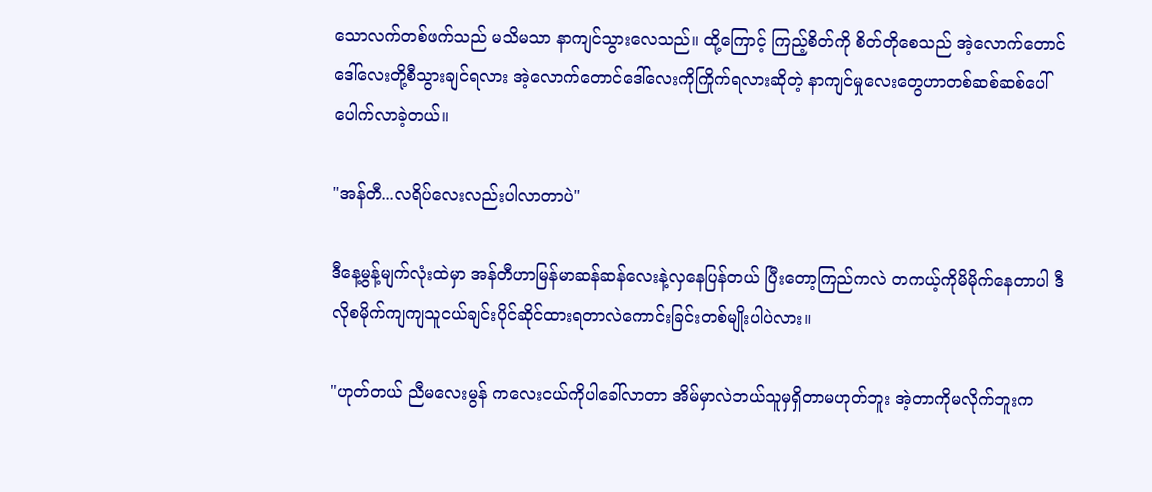သောလက်တစ်ဖက်သည် မသိမသာ နာကျင်သွားလေသည်။ ထို့ကြောင့် ကြည့်စိတ်ကို စိတ်တိုစေသည် အဲ့လောက်တောင်ဒေါ်လေးတို့စီသွားချင်ရလား အဲ့လောက်တောင်ဒေါ်လေးကိုကြိုက်ရလားဆိုတဲ့ နာကျင်မှုလေးတွေဟာတစ်ဆစ်ဆစ်ပေါ်ပေါက်လာခဲ့တယ်။

"အန်တီ...လရိပ်လေးလည်းပါလာတာပဲ"

ဒီနေ့မွန့်မျက်လုံးထဲမှာ အန်တီဟာမြန်မာဆန်ဆန်လေးနဲ့လှနေပြန်တယ် ပြီးတော့ကြည်ကလဲ တကယ့်ကိုမိမိုက်နေတာပါ ဒီလိုစမိုက်ကျကျသူငယ်ချင်းပိုင်ဆိုင်ထားရတာလဲကောင်းခြင်းတစ်မျိုးပါပဲလား။

"ဟုတ်တယ် ညီမလေးမွန် ကလေးငယ်ကိုပါခေါ်လာတာ အိမ်မှာလဲဘယ်သူမှရှိတာမဟုတ်ဘူး အဲ့တာကိုမလိုက်ဘူးက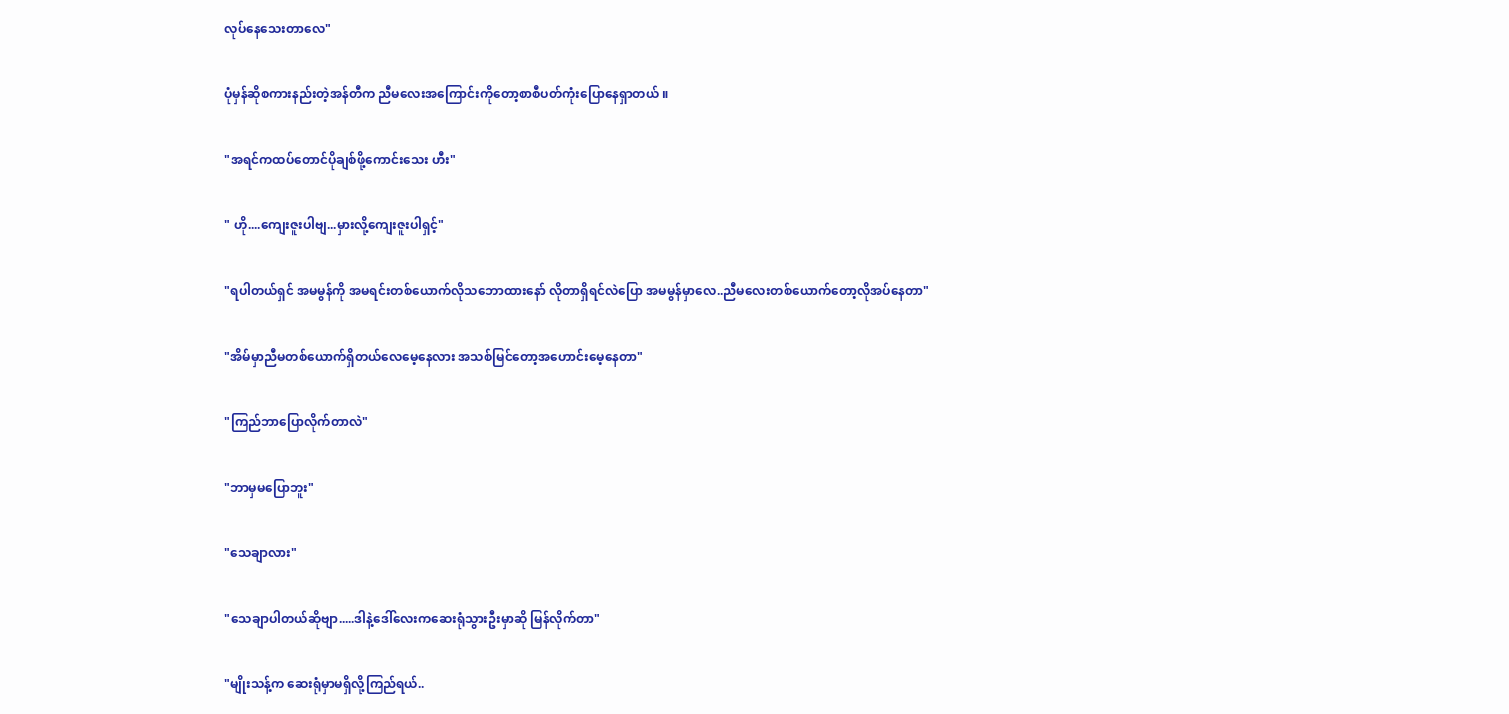လုပ်နေသေးတာလေ"

ပုံမှန်ဆိုစကားနည်းတဲ့အန်တီက ညီမလေးအကြောင်းကိုတော့စာစီပတ်ကုံးပြောနေရှာတယ် ။

"အရင်ကထပ်တောင်ပိုချစ်ဖို့ကောင်းသေး ဟီး"

" ဟို....ကျေးဇူးပါဗျ...မှားလို့ကျေးဇူးပါရှင့်"

"ရပါတယ်ရှင် အမမွန်ကို အမရင်းတစ်ယောက်လိုသဘောထားနော် လိုတာရှိရင်လဲပြော အမမွန်မှာလေ..ညီမလေးတစ်ယောက်တော့လိုအပ်နေတာ"

"အိမ်မှာညီမတစ်ယောက်ရှိတယ်လေမေ့နေလား အသစ်မြင်တော့အဟောင်းမေ့နေတာ"

"ကြည်ဘာပြောလိုက်တာလဲ"

"ဘာမှမပြောဘူး"

"သေချာလား"

"သေချာပါတယ်ဆိုဗျာ.....ဒါနဲ့ဒေါ်လေးကဆေးရုံသွားဦးမှာဆို မြန်လိုက်တာ"

"မျိုးသန့်က ဆေးရုံမှာမရှိလို့ကြည်ရယ်..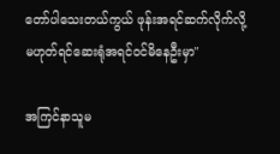တော်ပါသေးတယ်ကွယ် ဖုန်းအရင်ဆက်လိုက်လို့ မဟုတ်ရင်ဆေးရုံအရင်၀င်မိနေဦးမှာ"

အကြင်နာသူမ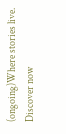(ongoing)Where stories live. Discover now